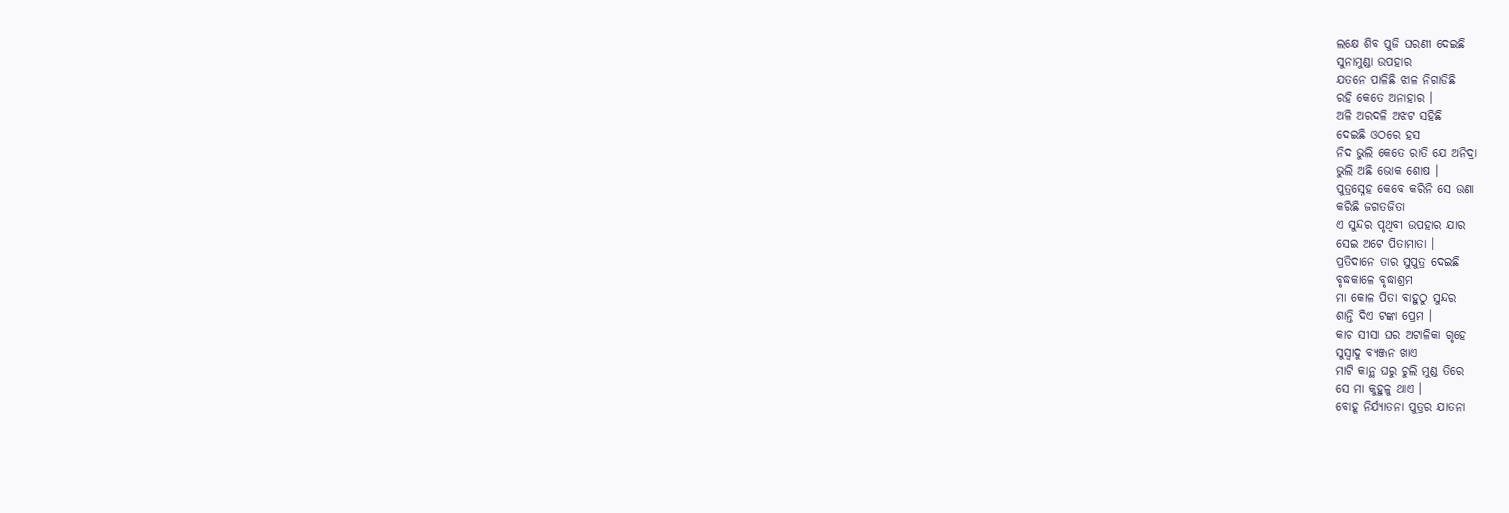ଲକ୍ଷେ ଶିବ ପୁଜି ଘରଣୀ ଦେଇଛି
ସୁନାମୁଣ୍ଡା ଉପହାର
ଯତନେ ପାଳିଛି ଝାଳ ନିଗାଡିଛି
ରହି କେତେ ଅନାହାର ।
ଅଳି ଅରଦଳି ଅଝଟ ସହିଛି
ଦେଇଛି ଓଠରେ ହସ
ନିଦ ଭୁଲି କେତେ ରାତି ଯେ ଅନିଦ୍ରା
ଭୁଲି ଅଛି ଭୋକ ଶୋଷ ।
ପୁତ୍ରସ୍ନେହ କେବେ କରିନି ସେ ଉଣା
କରିଛି ଜଗତଜିତା
ଏ ସୁନ୍ଦର ପୃଥିବୀ ଉପହାର ଯାର
ସେଇ ଅଟେ ପିତାମାତା ।
ପ୍ରତିଦାନେ ତାର ସୁପୁତ୍ର ଦେଇଛି
ବୃଦ୍ଧକାଳେ ବୃଦ୍ଧାଶ୍ରମ
ମା କୋଳ ପିତା ବାହୁଠୁ ସୁନ୍ଦର
ଶାନ୍ତି ଦିଏ ଟଙ୍କା ପ୍ରେମ ।
କାଚ ସୀସା ଘର ଅଟାଳିକା ଗୃହେ
ସୁସ୍ୱାଦୁ ବ୍ୟଞ୍ଜନ ଖାଏ
ମାଟି କାନ୍ଥ ଘରୁ ଚୁଲି ମୁଣ୍ଡ ତିରେ
ସେ ମା କୁହୁଳୁ ଥାଏ ।
ବୋହୂ ନିର୍ଯ୍ୟାତନା ପୁତ୍ରର ଯାତନା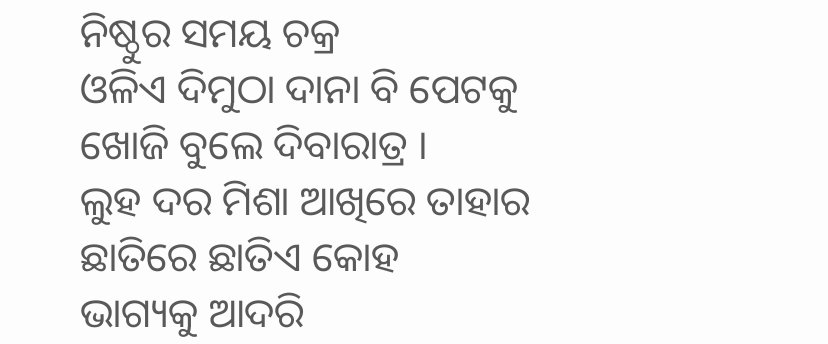ନିଷ୍ଠୁର ସମୟ ଚକ୍ର
ଓଳିଏ ଦିମୁଠା ଦାନା ବି ପେଟକୁ
ଖୋଜି ବୁଲେ ଦିବାରାତ୍ର ।
ଲୁହ ଦର ମିଶା ଆଖିରେ ତାହାର
ଛାତିରେ ଛାତିଏ କୋହ
ଭାଗ୍ୟକୁ ଆଦରି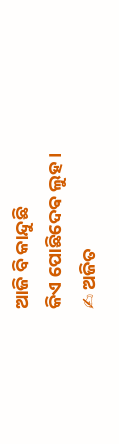ଆଜି ବି କାନ୍ଦୁଛି
କିଏ ପୋଛିଦେଵ ଲୁହ ।
✍ ଅଜିତ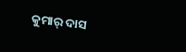କୁମାର୍ ଦାସ